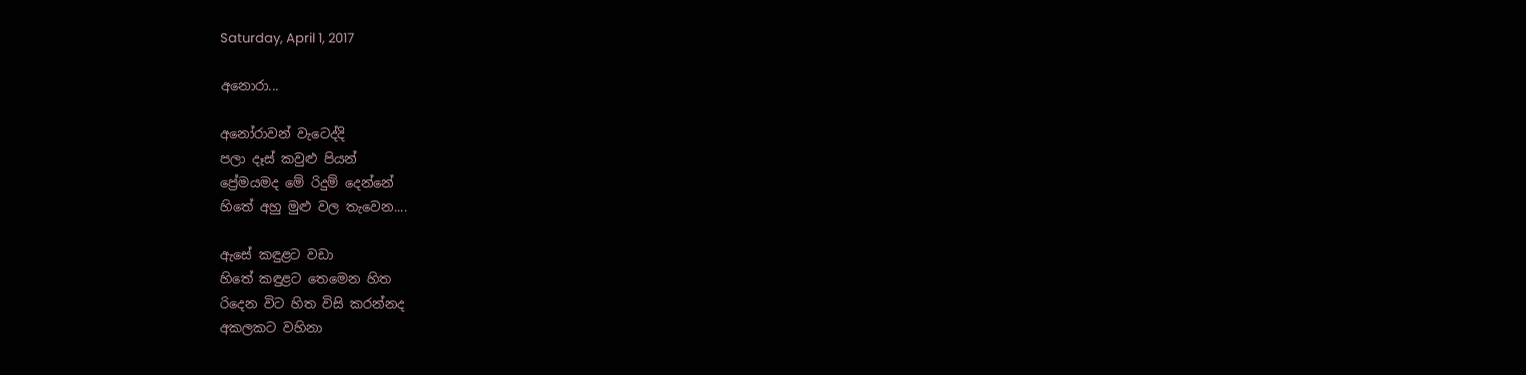Saturday, April 1, 2017

අනොරා...

අනෝරාවන් වැටෙද්දි
පලා දෑස් කවුළු පියන්
ප්‍රේමයමද මේ රිදුම් දෙන්නේ
හිතේ අහු මුළු වල තැවෙන....

ඇසේ කඳුළට වඩා
හිතේ කඳුළට තෙමෙන හිත
රිදෙන විට හිත විසි කරන්නද
අකලකට වහිනා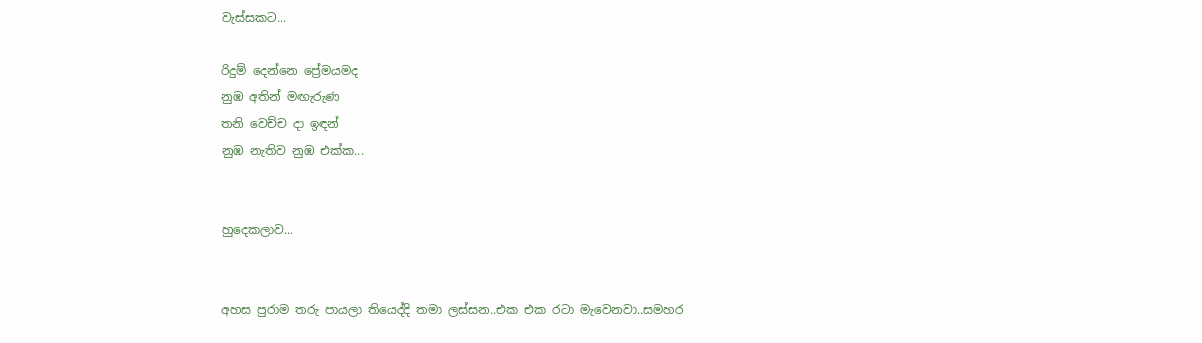වැස්සකට...

රිදුම් දෙන්නෙ ප්‍රේමයමද
නුඹ අතින් මඟැරුණ
තනි වෙච්ච දා ඉඳන්
නුඹ නැතිව නුඹ එක්ක...


හුදෙකලාව...


අහස පුරාම තරු පායලා තියෙද්දි තමා ලස්සන..එක එක රටා මැවෙනවා..සමහර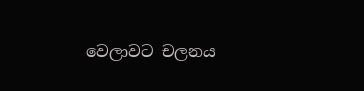වෙලාවට චලනය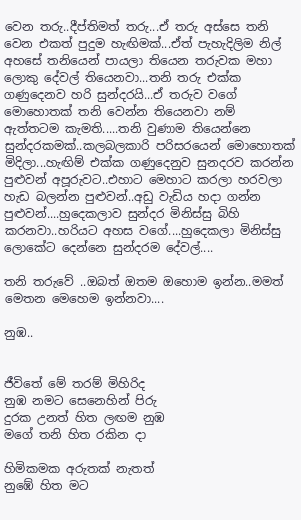වෙන තරු..දීප්තිමත් තරු...ඒ තරු අස්සෙ තනි වෙන එකත් පුදුම හැඟිමක්...ඒත් පැහැදිලිම නිල් අහසේ තනියෙන් පායලා තියෙන තරුවක මහා ලොකු දේවල් තියෙනවා...තනි තරු එක්ක ගණුදෙනව හරි සුන්දරයි...ඒ තරුව වගේ මොහොතක් තනි වෙන්න තියෙනවා නම් ඇත්තටම කැමති.....තනි වුණාම තියෙන්නෙ සුන්දරකමක්..කලබලකාරි පරිසරයෙන් මොහොතක් මිදිලා...හැඟිම් එක්ක ගණුදෙනුව සුනදරව කරන්න පුළුවන් අපූරුවට..එහාට මෙහාට කරලා හරවලා හැඩ බලන්න පුළුවන්..අඩු වැඩිය හදා ගන්න පුළුවන්....හුදෙකලාව සුන්දර මිනිස්සු බිහි කරනවා..හරියට අහස වගේ....හුදෙකලා මිනිස්සු ලොකේට දෙන්නෙ සුන්දරම දේවල්....

තනි තරුවේ ..ඔබත් ඔතම ඔහොම ඉන්න..මමත් මෙතන මෙහෙම ඉන්නවා....

නුඹ..


ජීවිතේ මේ තරම් මිහිරිද
නුඹ නමට සෙනෙහින් පිරු
දුරක උනත් හිත ලඟම නුඹ
මගේ තනි හිත රකින දා

හිමිකමක අරුතක් නැතත්
නුඹේ හිත මට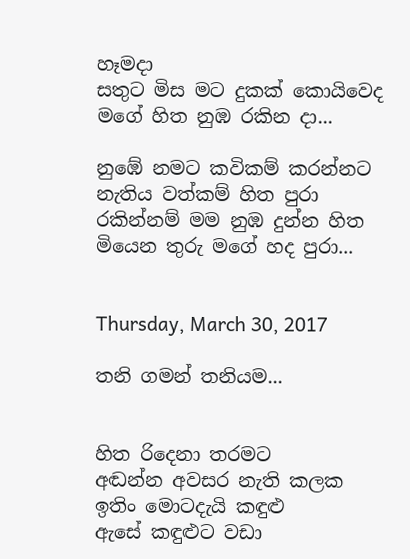හෑමදා
සතුට මිස මට දුකක් කොයිවෙද
මගේ හිත නුඹ රකින දා...

නුඹේ නමට කවිකම් කරන්නට
නැතිය වත්කම් හිත පුරා
රකින්නම් මම නුඹ දුන්න හිත
මියෙන තුරු මගේ හද පුරා...


Thursday, March 30, 2017

තනි ගමන් තනියම...


හිත රිදෙනා තරමට
අඬන්න අවසර නැති කලක
ඉතිං මොටදැයි කඳුළු
ඇසේ කඳුළුට වඩා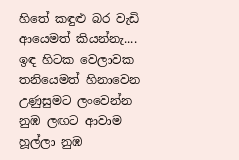හිතේ කඳුළු බර වැඩි
ආයෙමත් කියන්නැ....
ඉඳ හිටක වෙලාවක
තනියෙමත් හිනාවෙන
උණුසුමට ලංවෙන්න
නුඹ ලඟට ආවාම
හූල්ලා නුඹ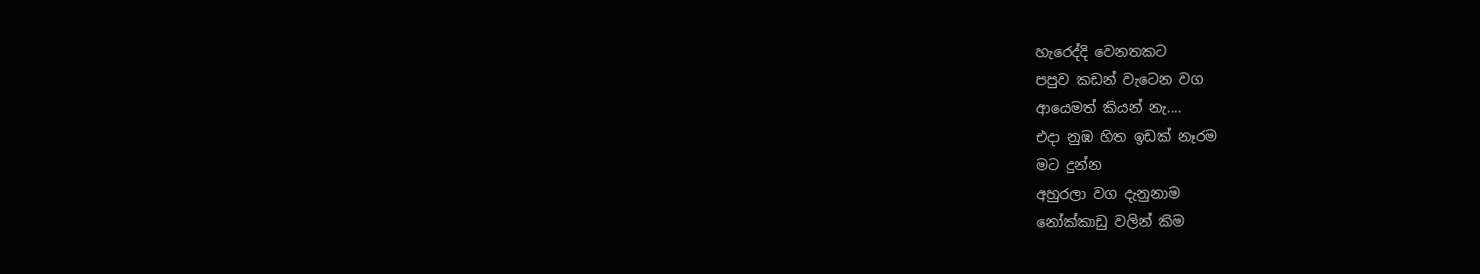හැරෙද්දි වෙනතකට
පපුව කඩන් වැටෙන වග
ආයෙමත් කියන් නැ....
එදා නුඹ හිත ඉඩක් නෑරම
මට දුන්න
අහුරලා වග දැනුනාම
නෝක්කාඩු වලින් කිම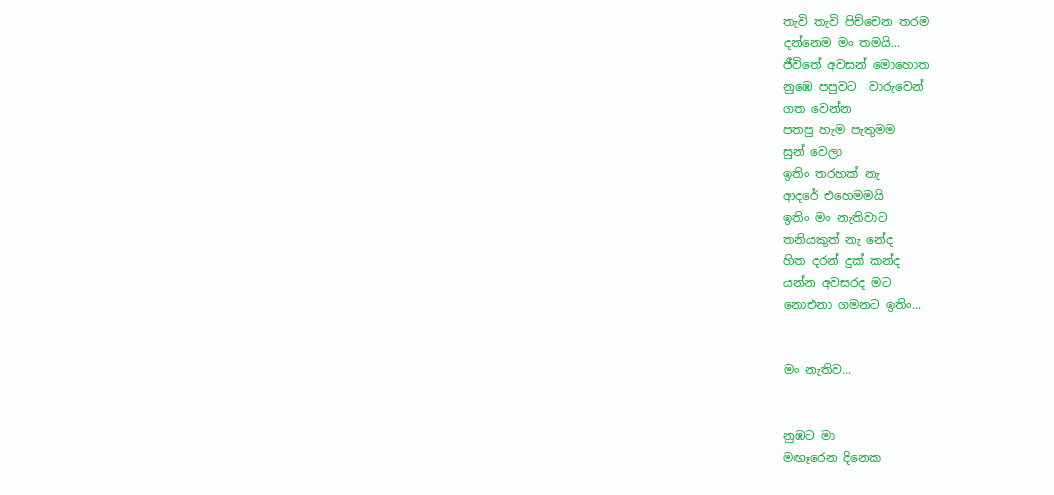තැවි තැවි පිච්චෙන තරම
දන්නෙම මං තමයි...
ජීවිතේ අවසන් මොහොත
නුඹෙ පපුවට  වාරුවෙන්
ගත වෙන්න
පතපු හැම පැතුමම
සුන් වෙලා
ඉතිං තරහක් නැ
ආදරේ එහෙමමයි
ඉතිං මං නැතිවාට
තනියකුත් නැ නේද
හිත දරන් දුක් කන්ද
යන්න අවසරද මට
නොඑනා ගමනට ඉතිං...


මං නැතිව...


නුඹට මා
මඟෑරෙන දිනෙක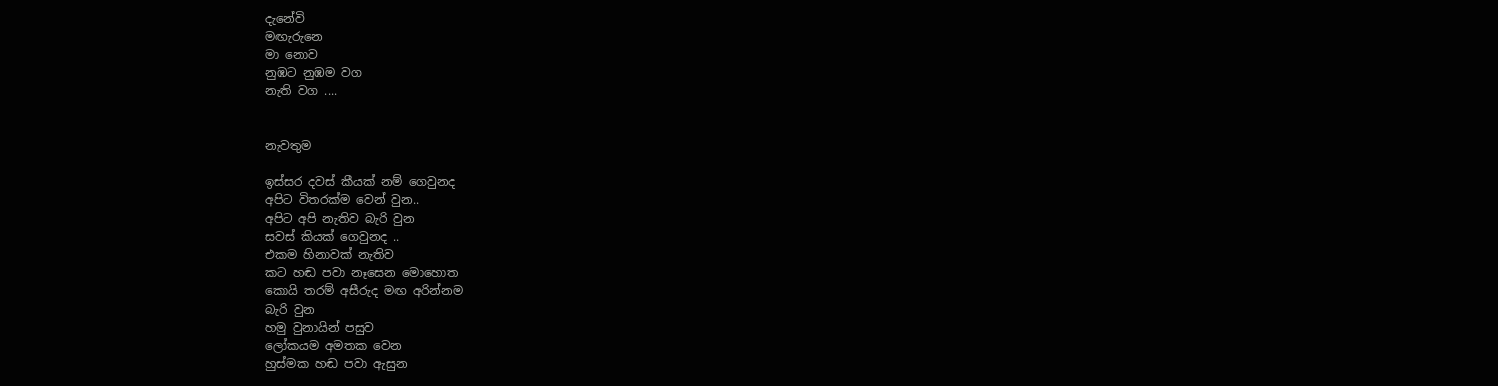දැනේවි
මඟැරුනෙ
මා නොව
නුඹට නුඹම වග
නැති වග ....


නැවතුම

ඉස්සර දවස් කීයක් නම් ගෙවුනද
අපිට විතරක්ම වෙන් වුන..
අපිට අපි නැතිව බැරි වුන
සවස් කියක් ගෙවුනද ..
එකම හිනාවක් නැතිව
කට හඬ පවා නෑසෙන මොහොත
කොයි තරම් අසීරුද මඟ අරින්නම
බැරි වුන
හමු වුනායින් පසුව
ලෝකයම අමතක වෙන
හුස්මක හඬ පවා ඇසුන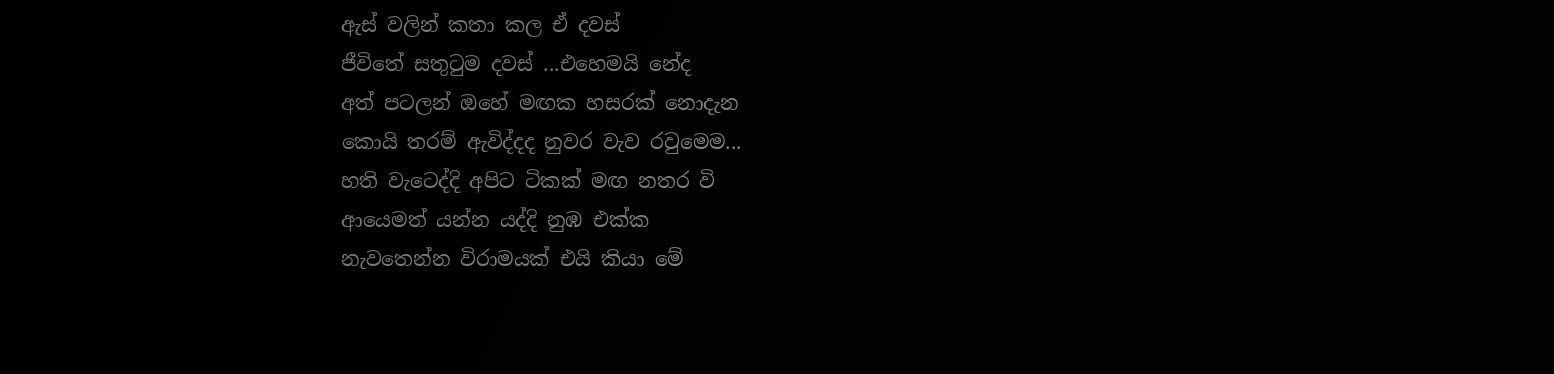ඇස් වලින් කතා කල ඒ දවස්
ජීවිතේ සතුටුම දවස් ...එහෙමයි නේද
අත් පටලන් ඔහේ මඟක හසරක් නොදැන
කොයි තරම් ඇවිද්දද නුවර වැව රවුමෙම...
හති වැටෙද්දි අපිට ටිකක් මඟ නතර වි
ආයෙමත් යන්න යද්දි නුඹ එක්ක
නැවතෙන්න විරාමයක් එයි කියා මේ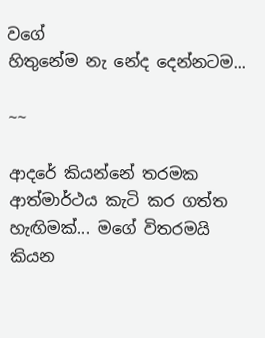වගේ
හිතුනේම නැ නේද දෙන්නටම...

~~

ආදරේ කියන්නේ තරමක ආත්මාර්ථය කැටි කර ගත්ත හැඟිමක්... මගේ විතරමයි කියන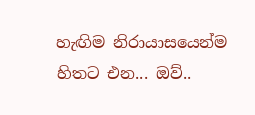හැඟිම නිරායාසයෙන්ම හිතට එන... ඔව්..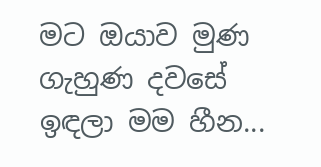මට ඔයාව මුණ ගැහුණ දවසේ ඉඳලා මම හීන...